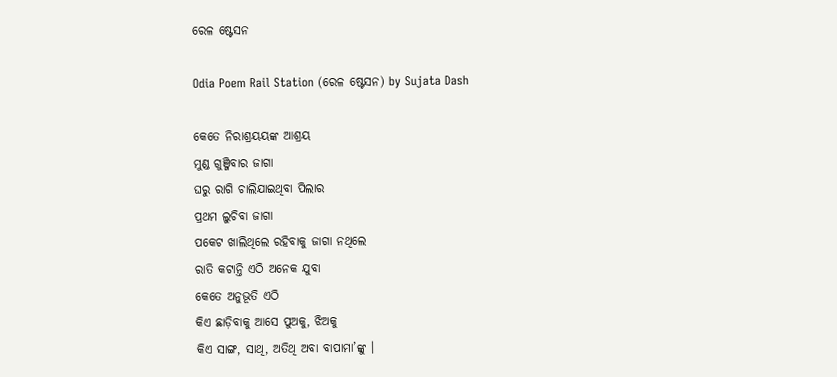ରେଳ ଷ୍ଟେସନ

Odia Poem Rail Station (ରେଳ ଷ୍ଟେସନ) by Sujata Dash

କେତେ ନିରାଶ୍ରୟୟଙ୍କ ଆଶ୍ରୟ
ମୁଣ୍ଡ ଗୁଞ୍ଜିବାର ଜାଗା
ଘରୁ ରାଗି ଚାଲିଯାଇଥିବା ପିଲାର
ପ୍ରଥମ ଲୁଚିବା ଜାଗା
ପକେଟ ଖାଲିଥିଲେ ରହିବାକୁ ଜାଗା ନଥିଲେ
ରାତି କଟାନ୍ତି ଏଠି ଅନେକ ଯୁବା
କେତେ ଅନୁଭୂତି ଏଠି
କିଏ ଛାଡ଼ିବାକୁ ଆସେ ପୁଅକୁ, ଝିଅକୁ
କିଏ ସାଙ୍ଗ, ସାଥି, ଅତିଥି ଅବା ବାପାମା’ଙ୍କୁ ।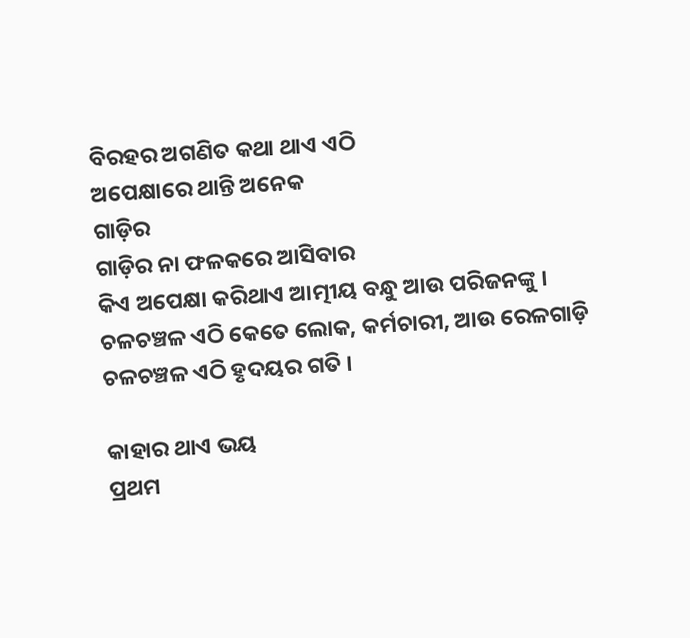ବିରହର ଅଗଣିତ କଥା ଥାଏ ଏଠି
ଅପେକ୍ଷାରେ ଥାନ୍ତି ଅନେକ
ଗାଡ଼ିର
ଗାଡ଼ିର ନା ଫଳକରେ ଆସିବାର
କିଏ ଅପେକ୍ଷା କରିଥାଏ ଆତ୍ମୀୟ ବନ୍ଧୁ ଆଉ ପରିଜନଙ୍କୁ ।
ଚଳଚଞ୍ଚଳ ଏଠି କେତେ ଲୋକ, କର୍ମଚାରୀ, ଆଉ ରେଳଗାଡ଼ି
ଚଳଚଞ୍ଚଳ ଏଠି ହୃଦୟର ଗତି ।

କାହାର ଥାଏ ଭୟ
ପ୍ରଥମ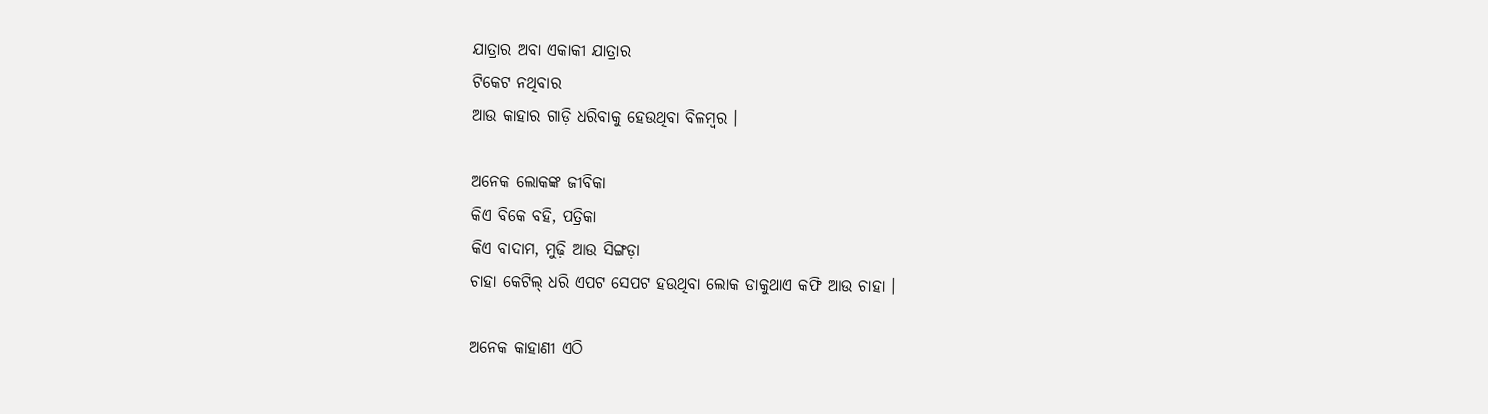ଯାତ୍ରାର ଅବା ଏକାକୀ ଯାତ୍ରାର
ଟିକେଟ ନଥିବାର
ଆଉ କାହାର ଗାଡ଼ି ଧରିବାକୁ ହେଉଥିବା ବିଳମ୍ବର ।

ଅନେକ ଲୋକଙ୍କ ଜୀବିକା
କିଏ ବିକେ ବହି, ପତ୍ରିକା
କିଏ ବାଦାମ, ମୁଢ଼ି ଆଉ ସିଙ୍ଗଡ଼ା
ଚାହା କେଟିଲ୍ ଧରି ଏପଟ ସେପଟ ହଉଥିବା ଲୋକ ଡାକୁଥାଏ କଫି ଆଉ ଚାହା ।

ଅନେକ କାହାଣୀ ଏଠି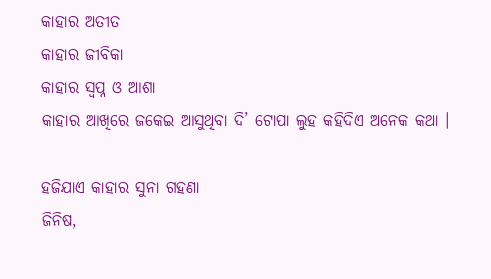କାହାର ଅତୀତ
କାହାର ଜୀବିକା
କାହାର ସ୍ଵପ୍ନ ଓ ଆଶା
କାହାର ଆଖିରେ ଜକେଇ ଆସୁଥିବା ଦି’ ଟୋପା ଲୁହ କହିଦିଏ ଅନେକ କଥା ।

ହଜିଯାଏ କାହାର ସୁନା ଗହଣା
ଜିନିଷ,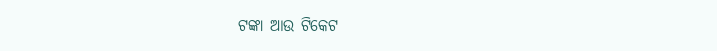ଟଙ୍କା ଆଉ ଟିକେଟ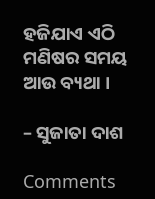ହଜିଯାଏ ଏଠି ମଣିଷର ସମୟ ଆଉ ବ୍ୟଥା ।

– ସୁଜାତା ଦାଶ

Comments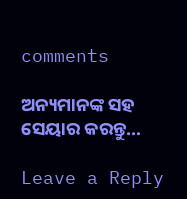comments

ଅନ୍ୟମାନଙ୍କ ସହ ସେୟାର କରନ୍ତୁ...

Leave a Reply